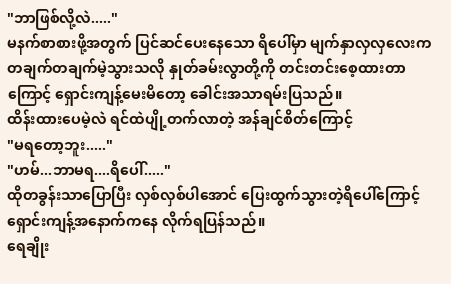"ဘာဖြစ်လို့လဲ....."
မနက်စာစားဖို့အတွက် ပြင်ဆင်ပေးနေသော ရိပေါ်မှာ မျက်နှာလှလှလေးက တချက်တချက်မဲ့သွားသလို နှုတ်ခမ်းလွာတို့ကို တင်းတင်းစေ့ထားတာကြောင့် ရှောင်းကျန့်မေးမိတော့ ခေါင်းအသာရမ်းပြသည်။
ထိန်းထားပေမဲ့လဲ ရင်ထဲပျို့တက်လာတဲ့ အန်ချင်စိတ်ကြောင့်
"မရတော့ဘူး....."
"ဟမ်...ဘာမရ....ရိပေါ်....."
ထိုတခွန်းသာပြောပြီး လှစ်လှစ်ပါအောင် ပြေးထွက်သွားတဲ့ရိပေါ်ကြောင့် ရှောင်းကျန့်အနောက်ကနေ လိုက်ရပြန်သည်။
ရေချိုး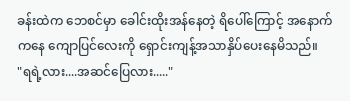ခန်းထဲက ဘေစင်မှာ ခေါင်းထိုးအန်နေတဲ့ ရိပေါ်ကြောင့် အနောက်ကနေ ကျောပြင်လေးကို ရှောင်းကျန့်အသာနှိပ်ပေးနေမိသည်။
"ရရဲ့လား....အဆင်ပြေလား....."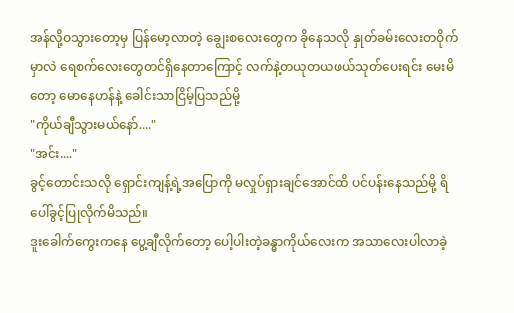အန်လို့ဝသွားတော့မှ ပြန်မော့လာတဲ့ ချွေးစလေးတွေက ခိုနေသလို နှုတ်ခမ်းလေးတဝိုက်မှာလဲ ရေစက်လေးတွေတင်ရှိနေတာကြောင့် လက်နဲ့တယုတယဖယ်သုတ်ပေးရင်း မေးမိတော့ မောနေဟန်နဲ့ ခေါင်းသာငြိမ့်ပြသည်မို့
"ကိုယ်ချီသွားမယ်နော်...."
"အင်း...."
ခွင့်တောင်းသလို ရှောင်းကျန့်ရဲ့အပြောကို မလှုပ်ရှားချင်အောင်ထိ ပင်ပန်းနေသည်မို့ ရိပေါ်ခွင့်ပြုလိုက်မိသည်။
ဒူးခေါက်ကွေးကနေ ပွေ့ချီလိုက်တော့ ပေါ့ပါးတဲ့ခန္ဓာကိုယ်လေးက အသာလေးပါလာခဲ့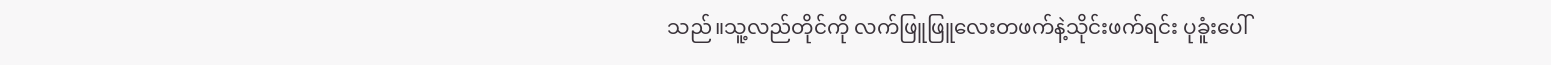သည်။သူ့လည်တိုင်ကို လက်ဖြူဖြူလေးတဖက်နဲ့သိုင်းဖက်ရင်း ပုခူံးပေါ်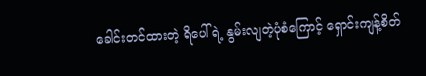ခေါင်းတင်ထားတဲ့ ရိပေါ်ရဲ့ နွမ်းလျတဲ့ပုံစံကြောင့် ရှောင်းကျန့်စိတ်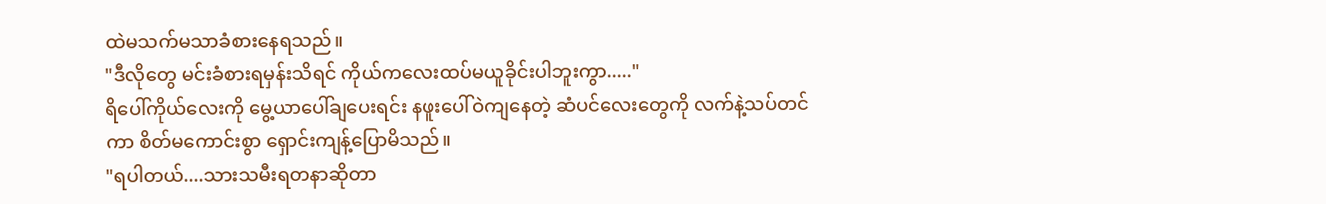ထဲမသက်မသာခံစားနေရသည်။
"ဒီလိုတွေ မင်းခံစားရမှန်းသိရင် ကိုယ်ကလေးထပ်မယူခိုင်းပါဘူးကွာ....."
ရိပေါ်ကိုယ်လေးကို မွေ့ယာပေါ်ချပေးရင်း နဖူးပေါ်ဝဲကျနေတဲ့ ဆံပင်လေးတွေကို လက်နဲ့သပ်တင်ကာ စိတ်မကောင်းစွာ ရှောင်းကျန့်ပြောမိသည်။
"ရပါတယ်....သားသမီးရတနာဆိုတာ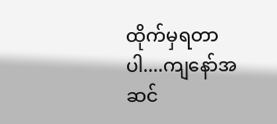ထိုက်မှရတာပါ....ကျနော်အဆင်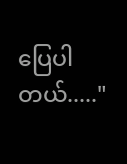ပြေပါတယ်....."